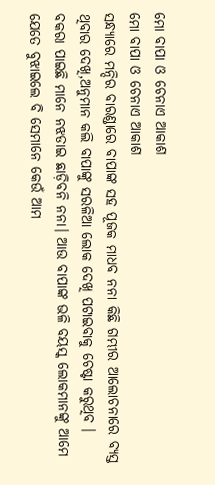ମୋ ବାପା ଓ ଚେନାଏ ଆକାଶ
ମୋ ବାପା ଓ ଚେନାଏ ଆକାଶ
ସନ୍ଧ୍ୟାରେ ମନ୍ଦିର ବାରଣ୍ଡାରେ ବାପାଙ୍କ ସହ ପୂଜକ ମାଧବ ନନା କିଛି ଗମ୍ଭୀର ଆଲୋଚନାରେ ବ୍ୟସ୍ତ ଥିବାର ଦେଖି,ଅନୁମାନ କଲି ବାପାଙ୍କୁ ସରଳିଆ ଲୋକ ଦେଖି ପଟାଇବାକୁ ଚେଷ୍ଟା କରୁଥିବ ।
ବକରା ପାଇଛି ମାନେ ନଝଡାଇ ଛାଡ଼ିବନି ନନା। ଆଉ ବାପାଙ୍କ ଭଳି ବୟସ୍କ ଲୋକମାନଙ୍କୁ ଆମେ ଯେତେ ବୁଝାଇଲେ ବି ସେମାନେ କେଉଁ ଆମ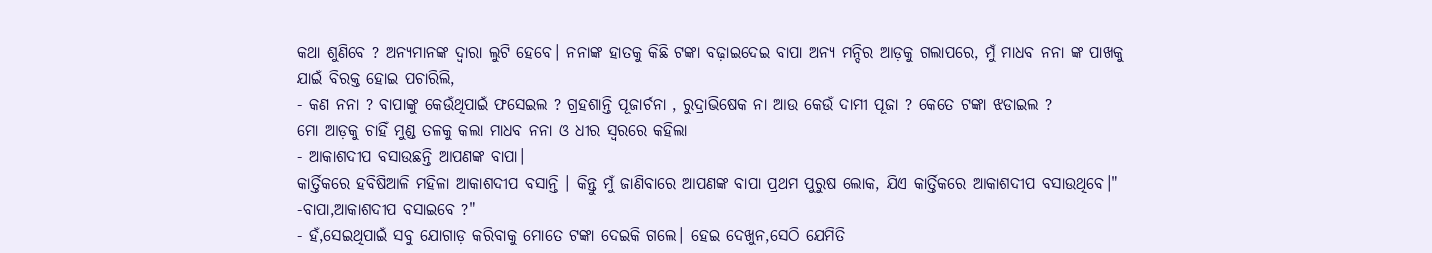କଥା ଶୁଣିବେ ? ଅନ୍ୟମାନଙ୍କ ଦ୍ବାରା ଲୁଟି ହେବେ। ନନାଙ୍କ ହାତକୁ କିଛି ଟଙ୍କା ବଢ଼ାଇଦେଇ ବାପା ଅନ୍ୟ ମନ୍ଦିର ଆଡ଼କୁ ଗଲାପରେ, ମୁଁ ମାଧବ ନନା ଙ୍କ ପାଖକୁ ଯାଇଁ ବିରକ୍ତ ହୋଇ ପଚାରିଲି,
- କଣ ନନା ? ବାପାଙ୍କୁ କେଉଁଥିପାଇଁ ଫସେଇଲ ? ଗ୍ରହଶାନ୍ତି ପୂଜାର୍ଚନା , ରୁଦ୍ରାଭିଷେକ ନା ଆଉ କେଉଁ ଦାମୀ ପୂଜା ? କେତେ ଟଙ୍କା ଝଡାଇଲ ?
ମୋ ଆଡ଼କୁ ଚାହିଁ ମୁଣ୍ଡ ତଳକୁ କଲା ମାଧବ ନନା ଓ ଧୀର ସ୍ୱରରେ କହିଲା
- ଆକାଶଦୀପ ବସାଉଛନ୍ତି ଆପଣଙ୍କ ବାପା।
କାର୍ତ୍ତିକରେ ହବିଷିଆଳି ମହିଳା ଆକାଶଦୀପ ବସାନ୍ତି । କିନ୍ତୁ ମୁଁ ଜାଣିବାରେ ଆପଣଙ୍କ ବାପା ପ୍ରଥମ ପୁରୁଷ ଲୋକ, ଯିଏ କାର୍ତ୍ତିକରେ ଆକାଶଦୀପ ବସାଉଥିବେ।"
-ବାପା,ଆକାଶଦୀପ ବସାଇବେ ?"
- ହଁ,ସେଇଥିପାଇଁ ସବୁ ଯୋଗାଡ଼ କରିବାକୁ ମୋତେ ଟଙ୍କା ଦେଇକି ଗଲେ। ହେଇ ଦେଖୁନ,ସେଠି ଯେମିତି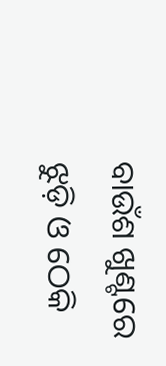ବାଉଁଶ ଖୁଣ୍ଟରେ ଝୁଡ଼ି ଓ ଠେକି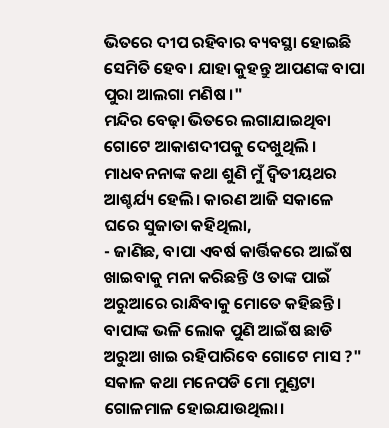ଭିତରେ ଦୀପ ରହିବାର ବ୍ୟବସ୍ଥା ହୋଇଛି ସେମିତି ହେବ। ଯାହା କୁହନ୍ତୁ ଆପଣଙ୍କ ବାପା ପୁରା ଆଲଗା ମଣିଷ ।"
ମନ୍ଦିର ବେଢ଼ା ଭିତରେ ଲଗାଯାଇଥିବା ଗୋଟେ ଆକାଶଦୀପକୁ ଦେଖୁଥିଲି ।
ମାଧବନନାଙ୍କ କଥା ଶୁଣି ମୁଁ ଦ୍ଵିତୀୟଥର ଆଶ୍ଚର୍ଯ୍ୟ ହେଲି। କାରଣ ଆଜି ସକାଳେ ଘରେ ସୁଜାତା କହିଥିଲା,
- ଜାଣିଛ, ବାପା ଏବର୍ଷ କାର୍ତ୍ତିକରେ ଆଇଁଷ ଖାଇବାକୁ ମନା କରିଛନ୍ତି ଓ ତାଙ୍କ ପାଇଁ ଅରୁଆରେ ରାନ୍ଧିବାକୁ ମୋତେ କହିଛନ୍ତି। ବାପାଙ୍କ ଭଳି ଲୋକ ପୁଣି ଆଇଁଷ ଛାଡି ଅରୁଆ ଖାଇ ରହିପାରିବେ ଗୋଟେ ମାସ ?"
ସକାଳ କଥା ମନେପଡି ମୋ ମୁଣ୍ଡଟା ଗୋଳମାଳ ହୋଇଯାଉଥିଲା।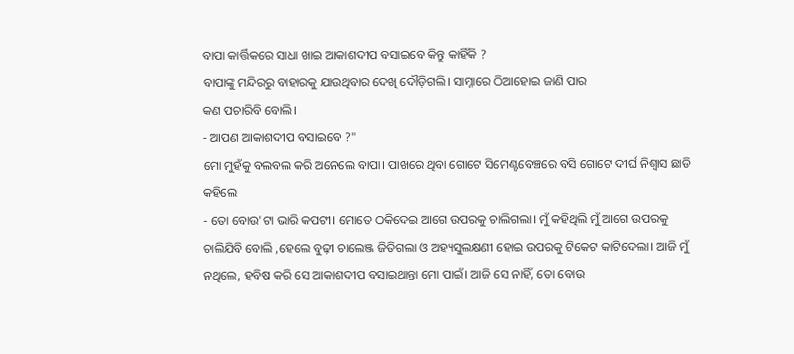ବାପା କାର୍ତ୍ତିକରେ ସାଧା ଖାଇ ଆକାଶଦୀପ ବସାଇବେ କିନ୍ତୁ କାହିଁକି ?
ବାପାଙ୍କୁ ମନ୍ଦିରରୁ ବାହାରକୁ ଯାଉଥିବାର ଦେଖି ଦୌଡ଼ିଗଲି। ସାମ୍ନାରେ ଠିଆହୋଇ ଜାଣି ପାର
କଣ ପଚାରିବି ବୋଲି।
- ଆପଣ ଆକାଶଦୀପ ବସାଇବେ ?"
ମୋ ମୁହଁକୁ ବଲବଲ କରି ଅନେଲେ ବାପା। ପାଖରେ ଥିବା ଗୋଟେ ସିମେଣ୍ଟବେଞ୍ଚରେ ବସି ଗୋଟେ ଦୀର୍ଘ ନିଶ୍ବାସ ଛାଡି କହିଲେ
- ତୋ ବୋଉ'ଟା ଭାରି କପଟୀ। ମୋତେ ଠକିଦେଇ ଆଗେ ଉପରକୁ ଚାଲିଗଲା। ମୁଁ କହିଥିଲି ମୁଁ ଆଗେ ଉପରକୁ ଚାଲିଯିବି ବୋଲି ,ହେଲେ ବୁଢ଼ୀ ଚାଲେଞ୍ଜ ଜିତିଗଲା ଓ ଅହ୍ୟସୁଲକ୍ଷଣୀ ହୋଇ ଉପରକୁ ଟିକେଟ କାଟିଦେଲା। ଆଜି ମୁଁ ନଥିଲେ, ହବିଷ କରି ସେ ଆକାଶଦୀପ ବସାଇଥାନ୍ତା ମୋ ପାଇଁ। ଆଜି ସେ ନାହିଁ, ତୋ ବୋଉ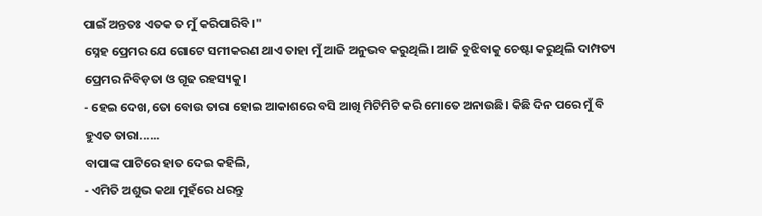ପାଇଁ ଅନ୍ତତଃ ଏତକ ତ ମୁଁ କରିପାରିବି ।"
ସ୍ନେହ ପ୍ରେମର ଯେ ଗୋଟେ ସମୀକରଣ ଥାଏ ତାହା ମୁଁ ଆଜି ଅନୁଭବ କରୁଥିଲି। ଆଜି ବୁଝିବାକୁ ଚେଷ୍ଟା କରୁଥିଲି ଦାମ୍ପତ୍ୟ ପ୍ରେମର ନିବିଡ଼ତା ଓ ଗୂଢ ରହସ୍ୟକୁ।
- ହେଇ ଦେଖ,ତୋ ବୋଉ ତାରା ହୋଇ ଆକାଶରେ ବସି ଆଖି ମିଟିମିଟି କରି ମୋତେ ଅନାଉଛି। କିଛି ଦିନ ପରେ ମୁଁ ବି ହୁଏତ ତାରା......
ବାପାଙ୍କ ପାଟିରେ ହାତ ଦେଇ କହିଲି,
- ଏମିତି ଅଶୁଭ କଥା ମୁହଁରେ ଧରନ୍ତୁ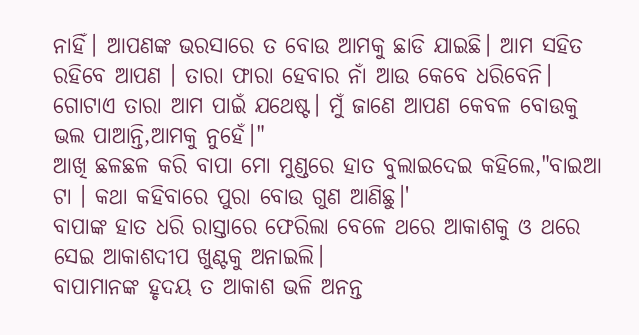ନାହିଁ। ଆପଣଙ୍କ ଭରସାରେ ତ ବୋଉ ଆମକୁ ଛାଡି ଯାଇଛି। ଆମ ସହିତ ରହିବେ ଆପଣ । ତାରା ଫାରା ହେବାର ନାଁ ଆଉ କେବେ ଧରିବେନି। ଗୋଟାଏ ତାରା ଆମ ପାଇଁ ଯଥେଷ୍ଟ। ମୁଁ ଜାଣେ ଆପଣ କେବଳ ବୋଉକୁ ଭଲ ପାଆନ୍ତି,ଆମକୁ ନୁହେଁ।"
ଆଖି ଛଳଛଳ କରି ବାପା ମୋ ମୁଣ୍ଡରେ ହାତ ବୁଲାଇଦେଇ କହିଲେ,"ବାଇଆ ଟା । କଥା କହିବାରେ ପୁରା ବୋଉ ଗୁଣ ଆଣିଛୁ।'
ବାପାଙ୍କ ହାତ ଧରି ରାସ୍ତାରେ ଫେରିଲା ବେଳେ ଥରେ ଆକାଶକୁ ଓ ଥରେ ସେଇ ଆକାଶଦୀପ ଖୁଣ୍ଟକୁ ଅନାଇଲି।
ବାପାମାନଙ୍କ ହୃଦୟ ତ ଆକାଶ ଭଳି ଅନନ୍ତ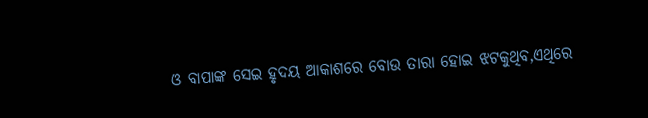ଓ ବାପାଙ୍କ ସେଇ ହୃଦୟ ଆକାଶରେ ବୋଉ ତାରା ହୋଇ ଝଟକୁଥିବ,ଏଥିରେ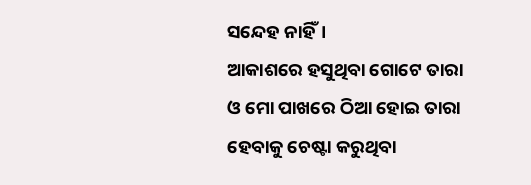ସନ୍ଦେହ ନାହିଁ।
ଆକାଶରେ ହସୁଥିବା ଗୋଟେ ତାରା ଓ ମୋ ପାଖରେ ଠିଆ ହୋଇ ତାରା ହେବାକୁ ଚେଷ୍ଟା କରୁଥିବା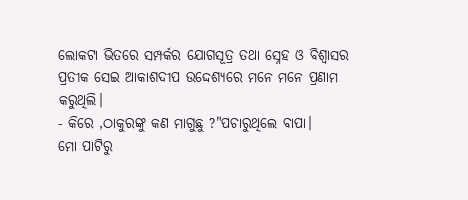ଲୋକଟା ଭିତରେ ସମ୍ପର୍କର ଯୋଗସୂତ୍ର ତଥା ସ୍ନେହ ଓ ବିଶ୍ୱାସର ପ୍ରତୀକ ସେଇ ଆକାଶଦୀପ ଉଦ୍ଦେଶ୍ୟରେ ମନେ ମନେ ପ୍ରଣାମ କରୁଥିଲି।
- କିରେ ,ଠାକୁରଙ୍କୁ କଣ ମାଗୁଛୁ ?"ପଚାରୁଥିଲେ ବାପା।
ମୋ ପାଟିରୁ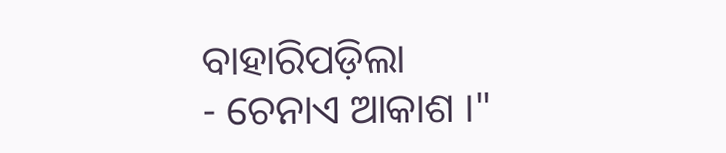ବାହାରିପଡ଼ିଲା
- ଚେନାଏ ଆକାଶ ।"